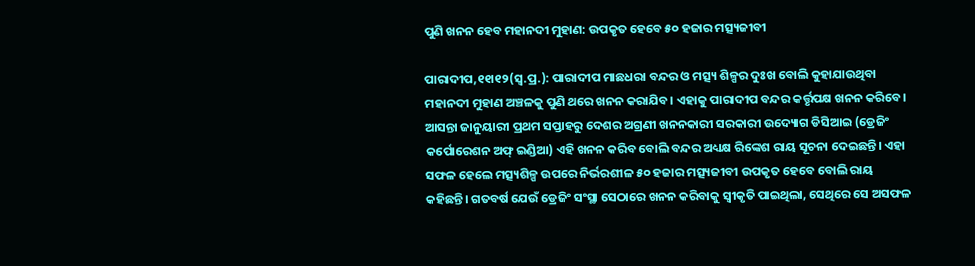ପୁଣି ଖନନ ହେବ ମହାନଦୀ ମୁହାଣ: ଉପକୃତ ହେବେ ୫୦ ହଜାର ମତ୍ସ୍ୟଜୀବୀ

ପାରାଦୀପ,୧୧ା୧୨(ସ୍ବ.ପ୍ର.): ପାରାଦୀପ ମାଛଧରା ବନ୍ଦର ଓ ମତ୍ସ୍ୟ ଶିଳ୍ପର ଦୁଃଖ ବୋଲି କୁହାଯାଉଥିବା ମହାନଦୀ ମୁହାଣ ଅଞ୍ଚଳକୁ ପୁଣି ଥରେ ଖନନ କରାଯିବ। ଏହାକୁ ପାରାଦୀପ ବନ୍ଦର କର୍ତ୍ତୃପକ୍ଷ ଖନନ କରିବେ। ଆସନ୍ତା ଜାନୁୟାରୀ ପ୍ରଥମ ସପ୍ତାହରୁ ଦେଶର ଅଗ୍ରଣୀ ଖନନକାରୀ ସରକାରୀ ଉଦ୍ୟୋଗ ଡିସିଆଇ (ଡ୍ରେଜିଂ କର୍ପୋରେଶନ ଅଫ୍‌ ଇଣ୍ଡିଆ) ଏହି ଖନନ କରିବ ବୋଲି ବନ୍ଦର ଅଧ୍ୟକ୍ଷ ରିଙ୍କେଶ ରାୟ ସୂଚନା ଦେଇଛନ୍ତି। ଏହା ସଫଳ ହେଲେ ମତ୍ସ୍ୟଶିଳ୍ପ ଉପରେ ନିର୍ଭରଶୀଳ ୫୦ ହଜାର ମତ୍ସ୍ୟଜୀବୀ ଉପକୃତ ହେବେ ବୋଲି ରାୟ କହିଛନ୍ତି। ଗତବର୍ଷ ଯେଉଁ ଡ୍ରେଜିଂ ସଂସ୍ଥା ସେଠାରେ ଖନନ କରିବାକୁ ସ୍ବୀକୃତି ପାଇଥିଲା, ସେଥିରେ ସେ ଅସଫଳ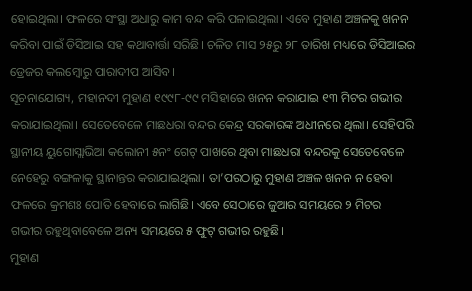ହୋଇଥିଲା। ଫଳରେ ସଂସ୍ଥା ଅଧାରୁ କାମ ବନ୍ଦ କରି ପଳାଇଥିଲା। ଏବେ ମୁହାଣ ଅଞ୍ଚଳକୁ ଖନନ କରିବା ପାଇଁ ଡିସିଆଇ ସହ କଥାବାର୍ତ୍ତା ସରିଛି। ଚଳିତ ମାସ ୨୫ରୁ ୨୮ ତାରିଖ ମଧ୍ୟରେ ଡିସିଆଇର ଡ୍ରେଜର କଲମ୍ବୋରୁ ପାରାଦୀପ ଆସିବ।
ସୂଚନାଯୋଗ୍ୟ, ମହାନଦୀ ମୁହାଣ ୧୯୯୮-୯୯ ମସିହାରେ ଖନନ କରାଯାଇ ୧୩ ମିଟର ଗଭୀର କରାଯାଇଥିଲା। ସେତେବେଳେ ମାଛଧରା ବନ୍ଦର କେନ୍ଦ୍ର ସରକାରଙ୍କ ଅଧୀନରେ ଥିଲା। ସେହିପରି ସ୍ଥାନୀୟ ୟୁଗୋସ୍ଲାଭିଆ କଲୋନୀ ୫ନଂ ଗେଟ୍‌ ପାଖରେ ଥିବା ମାଛଧରା ବନ୍ଦରକୁ ସେତେବେଳେ ନେହେରୁ ବଙ୍ଗଳାକୁ ସ୍ଥାନାନ୍ତର କରାଯାଇଥିଲା। ତା’ପରଠାରୁ ମୁହାଣ ଅଞ୍ଚଳ ଖନନ ନ ହେବା ଫଳରେ କ୍ରମଶଃ ପୋତି ହେବାରେ ଲାଗିଛି। ଏବେ ସେଠାରେ ଜୁଆର ସମୟରେ ୨ ମିଟର ଗଭୀର ରହୁଥିବାବେଳେ ଅନ୍ୟ ସମୟରେ ୫ ଫୁଟ୍‌ ଗଭୀର ରହୁଛି।
ମୁହାଣ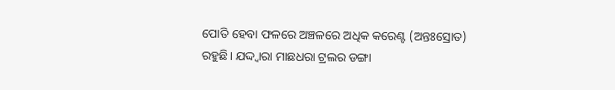ପୋତି ହେବା ଫଳରେ ଅଞ୍ଚଳରେ ଅଧିକ କରେଣ୍ଟ (ଅନ୍ତଃସ୍ରୋତ) ରହୁଛି। ଯଦ୍ଦ୍ବାରା ମାଛଧରା ଟ୍ରଲର ଡଙ୍ଗା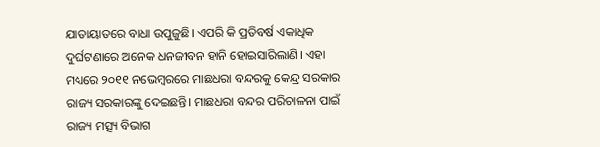ଯାତାୟାତରେ ବାଧା ଉପୁଜୁଛି। ଏପରି କି ପ୍ରତିବର୍ଷ ଏକାଧିକ ଦୁର୍ଘଟଣାରେ ଅନେକ ଧନଜୀବନ ହାନି ହୋଇସାରିଲାଣି। ଏହା ମଧ୍ୟରେ ୨୦୧୧ ନଭେମ୍ବରରେ ମାଛଧରା ବନ୍ଦରକୁ କେନ୍ଦ୍ର ସରକାର ରାଜ୍ୟ ସରକାରଙ୍କୁ ଦେଇଛନ୍ତି। ମାଛଧରା ବନ୍ଦର ପରିଚାଳନା ପାଇଁ ରାଜ୍ୟ ମତ୍ସ୍ୟ ବିଭାଗ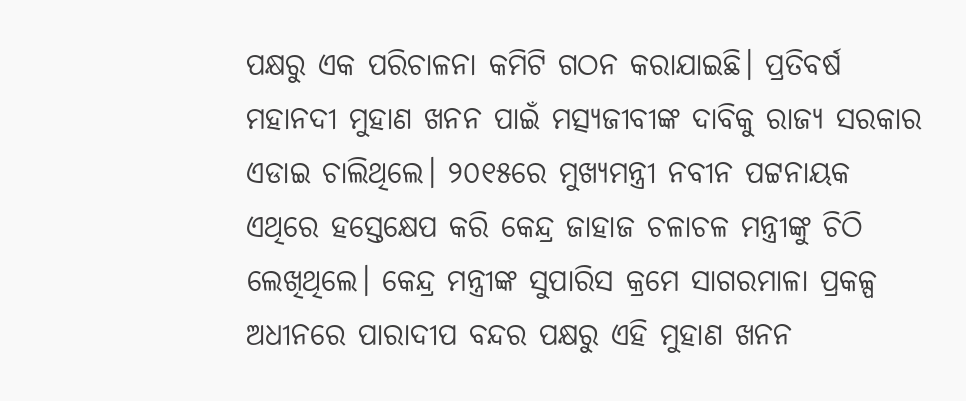ପକ୍ଷରୁ ଏକ ପରିଚାଳନା କମିଟି ଗଠନ କରାଯାଇଛି। ପ୍ରତିବର୍ଷ ମହାନଦୀ ମୁହାଣ ଖନନ ପାଇଁ ମତ୍ସ୍ୟଜୀବୀଙ୍କ ଦାବିକୁ ରାଜ୍ୟ ସରକାର ଏଡାଇ ଚାଲିଥିଲେ। ୨୦୧୫ରେ ମୁଖ୍ୟମନ୍ତ୍ରୀ ନବୀନ ପଟ୍ଟନାୟକ ଏଥିରେ ହସ୍ତେକ୍ଷେପ କରି କେନ୍ଦ୍ର ଜାହାଜ ଚଳାଚଳ ମନ୍ତ୍ରୀଙ୍କୁ ଚିଠି ଲେଖିଥିଲେ। କେନ୍ଦ୍ର ମନ୍ତ୍ରୀଙ୍କ ସୁପାରିସ କ୍ରମେ ସାଗରମାଳା ପ୍ରକଳ୍ପ ଅଧୀନରେ ପାରାଦୀପ ବନ୍ଦର ପକ୍ଷରୁ ଏହି ମୁହାଣ ଖନନ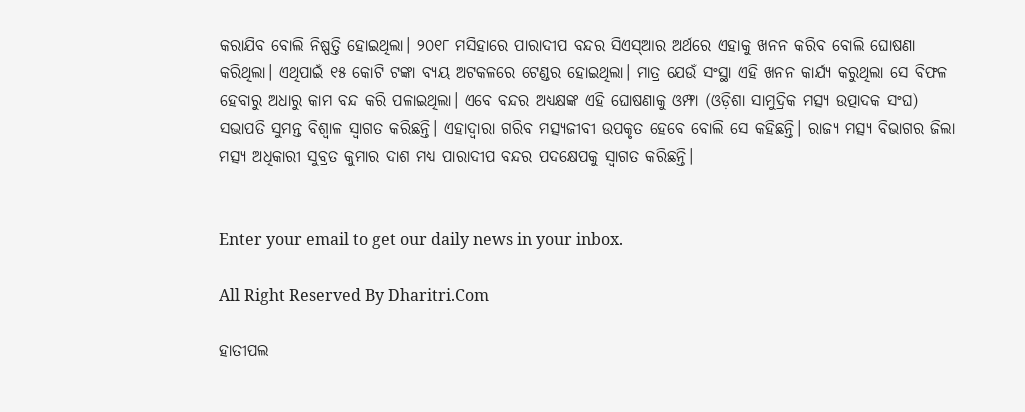କରାଯିବ ବୋଲି ନିଷ୍ପତ୍ତି ହୋଇଥିଲା। ୨୦୧୮ ମସିହାରେ ପାରାଦୀପ ବନ୍ଦର ସିଏସ୍‌ଆର ଅର୍ଥରେ ଏହାକୁ ଖନନ କରିବ ବୋଲି ଘୋଷଣା କରିଥିଲା। ଏଥିପାଇଁ ୧୫ କୋଟି ଟଙ୍କା ବ୍ୟୟ ଅଟକଳରେ ଟେଣ୍ଡର ହୋଇଥିଲା। ମାତ୍ର ଯେଉଁ ସଂସ୍ଥା ଏହି ଖନନ କାର୍ଯ୍ୟ କରୁଥିଲା ସେ ବିଫଳ ହେବାରୁ ଅଧାରୁ କାମ ବନ୍ଦ କରି ପଳାଇଥିଲା। ଏବେ ବନ୍ଦର ଅଧ୍ୟକ୍ଷଙ୍କ ଏହି ଘୋଷଣାକୁ ଓମ୍ଫା (ଓଡ଼ିଶା ସାମୁଦ୍ରିକ ମତ୍ସ୍ୟ ଉତ୍ପାଦକ ସଂଘ) ସଭାପତି ସୁମନ୍ତ ବିଶ୍ୱାଳ ସ୍ବାଗତ କରିଛନ୍ତି। ଏହାଦ୍ୱାରା ଗରିବ ମତ୍ସ୍ୟଜୀବୀ ଉପକୃତ ହେବେ ବୋଲି ସେ କହିଛନ୍ତି। ରାଜ୍ୟ ମତ୍ସ୍ୟ ବିଭାଗର ଜିଲା ମତ୍ସ୍ୟ ଅଧିକାରୀ ସୁବ୍ରତ କୁମାର ଦାଶ ମଧ୍ୟ ପାରାଦୀପ ବନ୍ଦର ପଦକ୍ଷେପକୁ ସ୍ବାଗତ କରିଛନ୍ତି।


Enter your email to get our daily news in your inbox.

All Right Reserved By Dharitri.Com

ହାତୀପଲ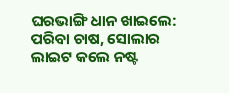ଘରଭାଙ୍ଗି ଧାନ ଖାଇଲେ: ପରିବା ଚାଷ, ସୋଲାର ଲାଇଟ କଲେ ନଷ୍ଟ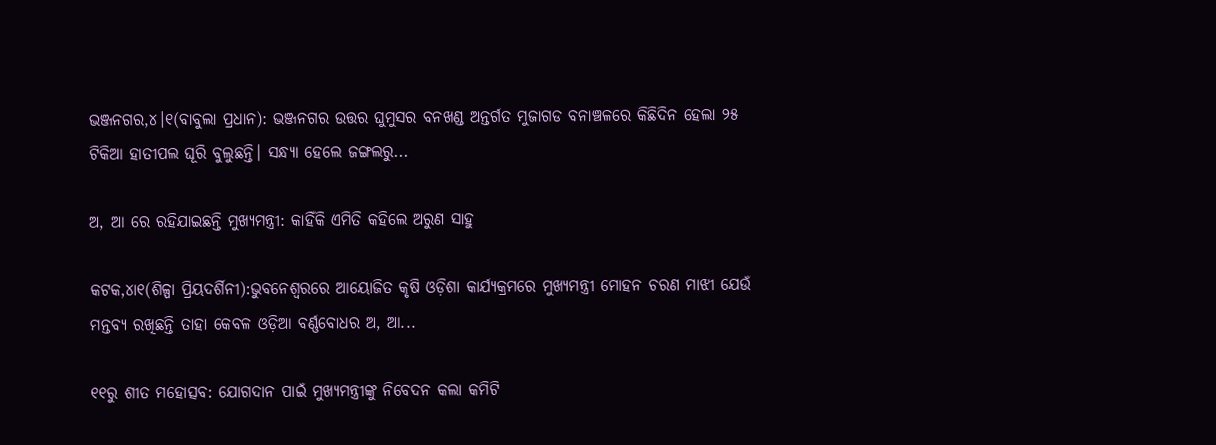ଭଞ୍ଜନଗର,୪।୧(ବାବୁଲା ପ୍ରଧାନ): ଭଞ୍ଜନଗର ଉତ୍ତର ଘୁମୁସର ବନଖଣ୍ଡ ଅନ୍ତର୍ଗତ ମୁଜାଗଡ ବନାଞ୍ଚଳରେ କିଛିଦିନ ହେଲା ୨୫ ଟିକିଆ ହାତୀପଲ ଘୂରି ବୁଲୁଛନ୍ତି। ସନ୍ଧ୍ୟା ହେଲେ ଜଙ୍ଗଲରୁ...

ଅ, ଆ ରେ ରହିଯାଇଛନ୍ତି ମୁଖ୍ୟମନ୍ତ୍ରୀ: କାହିଁକି ଏମିତି କହିଲେ ଅରୁଣ ସାହୁ

କଟକ,୪ା୧(ଶିଳ୍ପା ପ୍ରିୟଦର୍ଶିନୀ):ଭୁବନେଶ୍ୱରରେ ଆୟୋଜିତ କୃଷି ଓଡ଼ିଶା କାର୍ଯ୍ୟକ୍ରମରେ ମୁଖ୍ୟମନ୍ତ୍ରୀ ମୋହନ ଚରଣ ମାଝୀ ଯେଉଁ ମନ୍ତବ୍ୟ ରଖିଛନ୍ତି ତାହା କେବଳ ଓଡ଼ିଆ ବର୍ଣ୍ଣବୋଧର ଅ, ଆ...

୧୧ରୁ ଶୀତ ମହୋତ୍ସବ: ଯୋଗଦାନ ପାଇଁ ମୁଖ୍ୟମନ୍ତ୍ରୀଙ୍କୁ ନିବେଦନ କଲା କମିଟି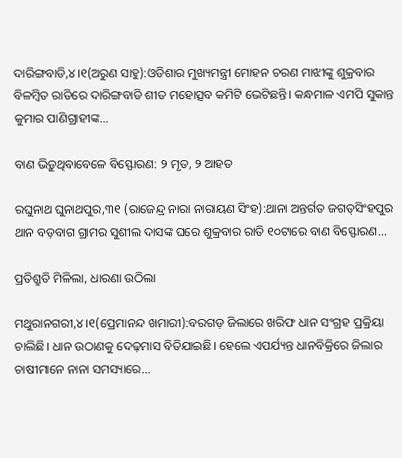ଦାରିଙ୍ଗବାଡି,୪।୧(ଅରୁଣ ସାହୁ):ଓଡିଶାର ମୁଖ୍ୟମନ୍ତ୍ରୀ ମୋହନ ଚରଣ ମାଝୀଙ୍କୁ ଶୁକ୍ରବାର ବିଳମ୍ବିତ ରାତିରେ ଦାରିଙ୍ଗବାଡି ଶୀତ ମହୋତ୍ସବ କମିଟି ଭେଟିଛନ୍ତି। କନ୍ଧମାଳ ଏମପି ସୁକାନ୍ତ କୁମାର ପାଣିଗ୍ରାହୀଙ୍କ...

ବାଣ ଭିଡ଼ୁଥିବାବେଳେ ବିସ୍ଫୋରଣ: ୨ ମୃତ, ୨ ଆହତ

ରଘୁନାଥ ଘୁନାଥପୁର,୩୧ (ରାଜେନ୍ଦ୍ର ନାରା ନାରାୟଣ ସିଂହ):ଥାନା ଅନ୍ତର୍ଗତ ଜଗତ୍‌ସିଂହପୁର ଥାନ ବଡ଼ବାଗ ଗ୍ରାମର ସୁଶୀଲ ଦାସଙ୍କ ଘରେ ଶୁକ୍ରବାର ରାତି ୧୦ଟାରେ ବାଣ ବିସ୍ଫୋରଣ...

ପ୍ରତିଶ୍ରୁତି ମିଳିଲା, ଧାରଣା ଉଠିଲା

ମଥୁରାନଗରୀ,୪।୧(ପ୍ରେମାନନ୍ଦ ଖମାରୀ):ବରଗଡ଼ ଜିଲାରେ ଖରିଫ ଧାନ ସଂଗ୍ରହ ପ୍ରକ୍ରିୟା ଚାଲିଛି। ଧାନ ଉଠାଣକୁ ଦେଢ଼ମାସ ବିତିଯାଇଛି। ହେଲେ ଏପର୍ଯ୍ୟନ୍ତ ଧାନବିକ୍ରିରେ ଜିଲାର ଚାଷୀମାନେ ନାନା ସମସ୍ୟାରେ...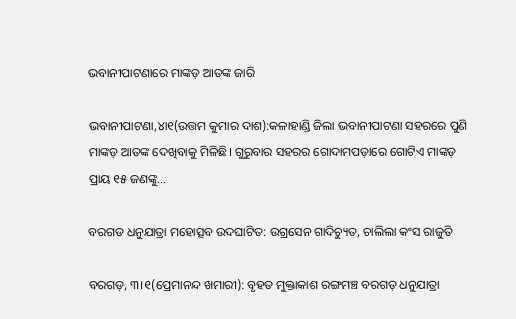ଭବାନୀପାଟଣାରେ ମାଙ୍କଡ଼ ଆତଙ୍କ ଜାରି

ଭବାନୀପାଟଣା,୪ା୧(ଉତ୍ତମ କୁମାର ଦାଶ):କଳାହାଣ୍ଡି ଜିଲା ଭବାନୀପାଟଣା ସହରରେ ପୁଣି ମାଙ୍କଡ଼ ଆତଙ୍କ ଦେଖିବାକୁ ମିଳିଛି। ଗୁରୁବାର ସହରର ଗୋଦାମପଡ଼ାରେ ଗୋଟିଏ ମାଙ୍କଡ଼ ପ୍ରାୟ ୧୫ ଜଣଙ୍କୁ...

ବରଗଡ ଧନୁଯାତ୍ରା ମହୋତ୍ସବ ଉଦଘାଟିତ: ଉଗ୍ରସେନ ଗାଦିଚ୍ୟୁତ, ଚାଲିଲା କଂସ ରାଜୁତି

ବରଗଡ଼, ୩।୧(ପ୍ରେମାନନ୍ଦ ଖମାରୀ): ବୃହତ ମୁକ୍ତାକାଶ ରଙ୍ଗମଞ୍ଚ ବରଗଡ଼ ଧନୁଯାତ୍ରା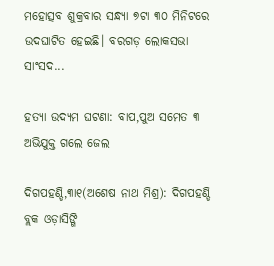ମହୋତ୍ସବ ଶୁକ୍ରବାର ସନ୍ଧ୍ୟା ୭ଟା ୩୦ ମିନିଟରେ ଉଦଘାଟିତ ହେଇଛି। ବରଗଡ଼ ଲୋକସଭା ସାଂସଦ...

ହତ୍ୟା ଉଦ୍ୟମ ଘଟଣା: ବାପ,ପୁଅ ସମେତ ୩ ଅଭିଯୁକ୍ତ ଗଲେ ଜେଲ

ଦିଗପହଣ୍ଡି,୩ା୧(ଅଶେଷ ନାଥ ମିଶ୍ର): ଦିଗପହଣ୍ଡି ବ୍ଲକ ଓଡ଼ାସିଙ୍ଗି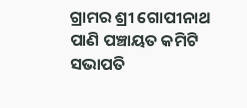ଗ୍ରାମର ଶ୍ରୀ ଗୋପୀନାଥ ପାଣି ପଞ୍ଚାୟତ କମିଟି ସଭାପତି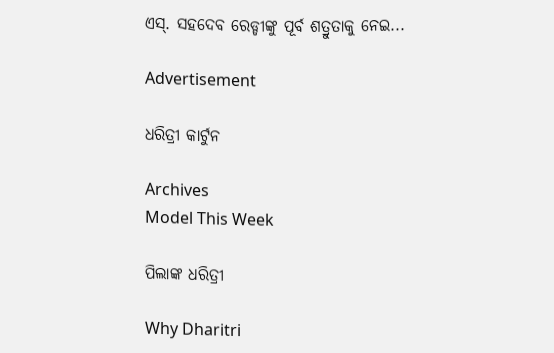ଏସ୍‌. ସହଦେବ ରେଡ୍ଡୀଙ୍କୁ ପୂର୍ବ ଶତ୍ରୁତାକୁ ନେଇ...

Advertisement

ଧରିତ୍ରୀ କାର୍ଟୁନ

Archives
Model This Week

ପିଲାଙ୍କ ଧରିତ୍ରୀ

Why Dharitri